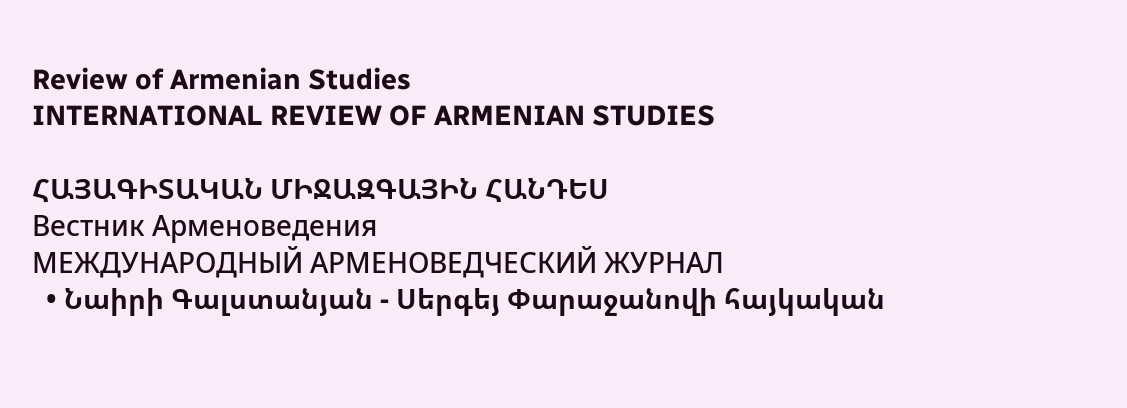Review of Armenian Studies
INTERNATIONAL REVIEW OF ARMENIAN STUDIES

ՀԱՅԱԳԻՏԱԿԱՆ ՄԻՋԱԶԳԱՅԻՆ ՀԱՆԴԵՍ
Вестник Арменоведения
МЕЖДУНАРОДНЫЙ АРМЕНОВЕДЧЕСКИЙ ЖУРНАЛ
  • Նաիրի Գալստանյան - Սերգեյ Փարաջանովի հայկական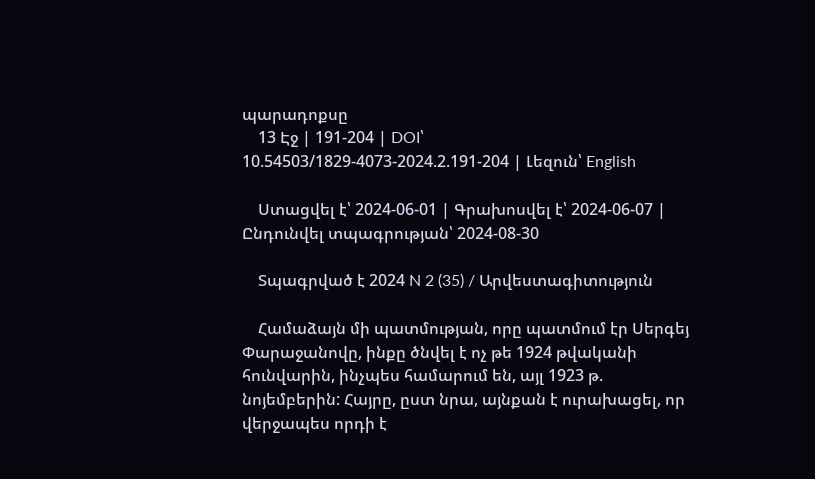պարադոքսը
    13 Էջ | 191-204 | DOI՝ 10.54503/1829-4073-2024.2.191-204 | Լեզուն՝ English

    Ստացվել է՝ 2024-06-01 | Գրախոսվել է՝ 2024-06-07 | Ընդունվել տպագրության՝ 2024-08-30

    Տպագրված է 2024 N 2 (35) / Արվեստագիտություն

    Համաձայն մի պատմության, որը պատմում էր Սերգեյ Փարաջանովը, ինքը ծնվել է ոչ թե 1924 թվականի հունվարին, ինչպես համարում են, այլ 1923 թ. նոյեմբերին: Հայրը, ըստ նրա, այնքան է ուրախացել, որ վերջապես որդի է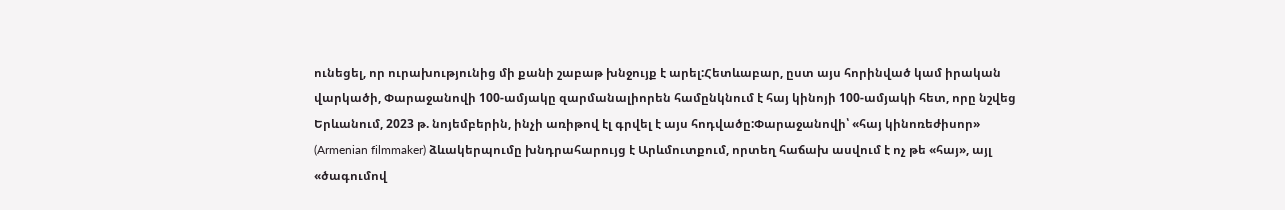ունեցել, որ ուրախությունից մի քանի շաբաթ խնջույք է արել:Հետևաբար, ըստ այս հորինված կամ իրական վարկածի, Փարաջանովի 100-ամյակը զարմանալիորեն համընկնում է հայ կինոյի 100-ամյակի հետ, որը նշվեց Երևանում, 2023 թ. նոյեմբերին, ինչի առիթով էլ գրվել է այս հոդվածը:Փարաջանովի՝ «հայ կինոռեժիսոր» (Armenian filmmaker) ձևակերպումը խնդրահարույց է Արևմուտքում, որտեղ հաճախ ասվում է ոչ թե «հայ», այլ «ծագումով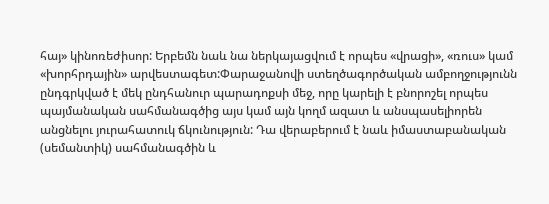հայ» կինոռեժիսոր: Երբեմն նաև նա ներկայացվում է որպես «վրացի», «ռուս» կամ «խորհրդային» արվեստագետ:Փարաջանովի ստեղծագործական ամբողջությունն ընդգրկված է մեկ ընդհանուր պարադոքսի մեջ, որը կարելի է բնորոշել որպես պայմանական սահմանագծից այս կամ այն կողմ ազատ և անսպասելիորեն անցնելու յուրահատուկ ճկունություն: Դա վերաբերում է նաև իմաստաբանական (սեմանտիկ) սահմանագծին և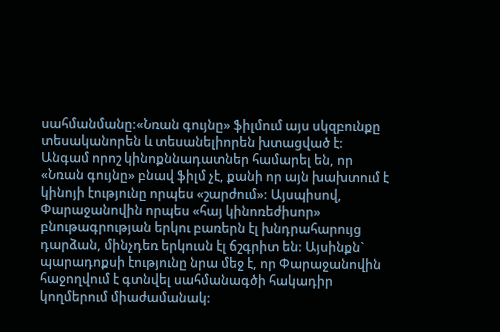սահմանմանը:«Նռան գույնը» ֆիլմում այս սկզբունքը տեսականորեն և տեսանելիորեն խտացված է: Անգամ որոշ կինոքննադատներ համարել են, որ «Նռան գույնը» բնավ ֆիլմ չէ, քանի որ այն խախտում է կինոյի էությունը որպես «շարժում»: Այսպիսով, Փարաջանովին որպես «հայ կինոռեժիսոր» բնութագրության երկու բառերն էլ խնդրահարույց դարձան, մինչդեռ երկուսն էլ ճշգրիտ են: Այսինքն` պարադոքսի էությունը նրա մեջ է, որ Փարաջանովին հաջողվում է գտնվել սահմանագծի հակադիր կողմերում միաժամանակ: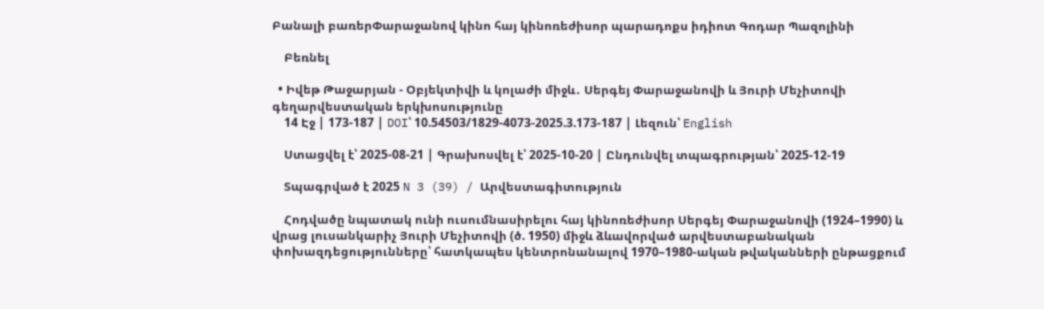Բանալի բառերՓարաջանով կինո հայ կինոռեժիսոր պարադոքս իդիոտ Գոդար Պազոլինի

    Բեռնել

  • Իվեթ Թաջարյան - Օբյեկտիվի և կոլաժի միջև․ Սերգեյ Փարաջանովի և Յուրի Մեչիտովի գեղարվեստական երկխոսությունը
    14 Էջ | 173-187 | DOI՝ 10.54503/1829-4073-2025.3.173-187 | Լեզուն՝ English

    Ստացվել է՝ 2025-08-21 | Գրախոսվել է՝ 2025-10-20 | Ընդունվել տպագրության՝ 2025-12-19

    Տպագրված է 2025 N 3 (39) / Արվեստագիտություն

    Հոդվածը նպատակ ունի ուսումնասիրելու հայ կինոռեժիսոր Սերգեյ Փարաջանովի (1924–1990) և վրաց լուսանկարիչ Յուրի Մեչիտովի (ծ. 1950) միջև ձևավորված արվեստաբանական փոխազդեցությունները՝ հատկապես կենտրոնանալով 1970–1980-ական թվականների ընթացքում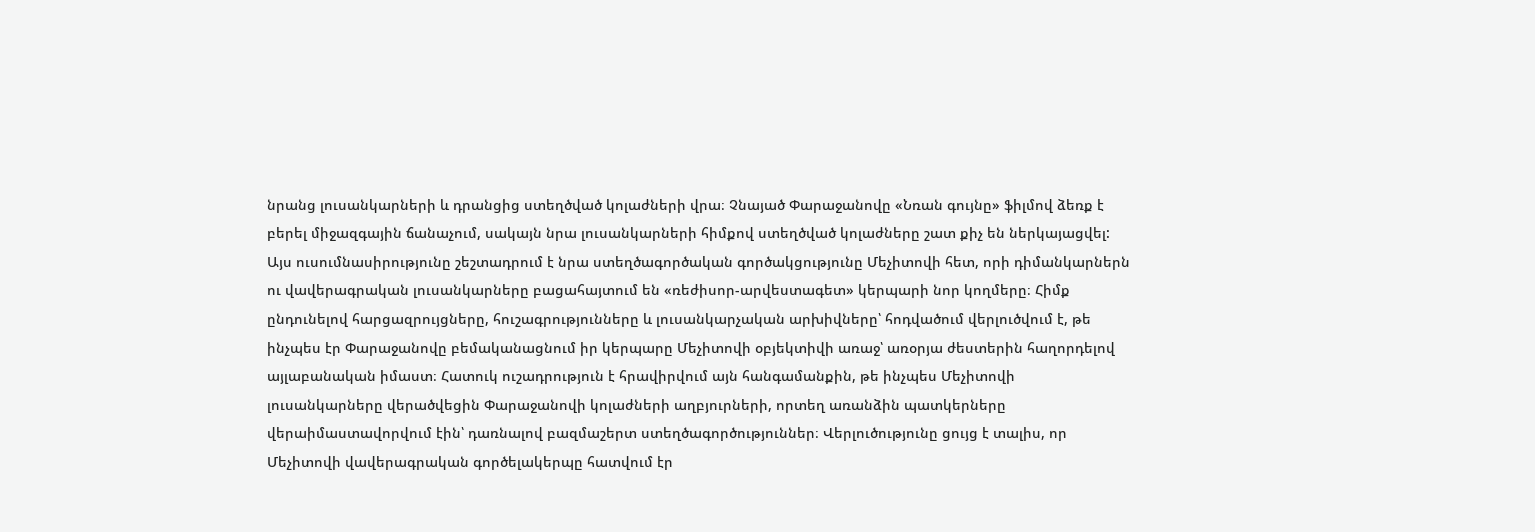նրանց լուսանկարների և դրանցից ստեղծված կոլաժների վրա։ Չնայած Փարաջանովը «Նռան գույնը» ֆիլմով ձեռք է բերել միջազգային ճանաչում, սակայն նրա լուսանկարների հիմքով ստեղծված կոլաժները շատ քիչ են ներկայացվել: Այս ուսումնասիրությունը շեշտադրում է նրա ստեղծագործական գործակցությունը Մեչիտովի հետ, որի դիմանկարներն ու վավերագրական լուսանկարները բացահայտում են «ռեժիսոր-արվեստագետ» կերպարի նոր կողմերը։ Հիմք ընդունելով հարցազրույցները, հուշագրությունները և լուսանկարչական արխիվները՝ հոդվածում վերլուծվում է, թե ինչպես էր Փարաջանովը բեմականացնում իր կերպարը Մեչիտովի օբյեկտիվի առաջ՝ առօրյա ժեստերին հաղորդելով այլաբանական իմաստ։ Հատուկ ուշադրություն է հրավիրվում այն հանգամանքին, թե ինչպես Մեչիտովի լուսանկարները վերածվեցին Փարաջանովի կոլաժների աղբյուրների, որտեղ առանձին պատկերները վերաիմաստավորվում էին՝ դառնալով բազմաշերտ ստեղծագործություններ։ Վերլուծությունը ցույց է տալիս, որ Մեչիտովի վավերագրական գործելակերպը հատվում էր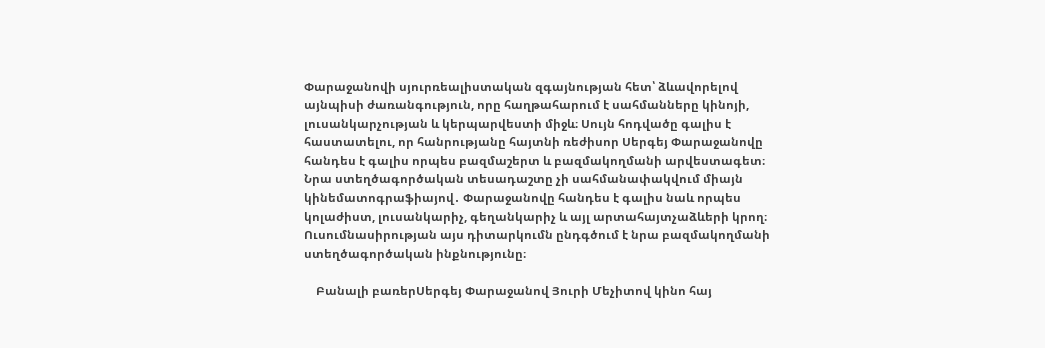Փարաջանովի սյուրռեալիստական զգայնության հետ՝ ձևավորելով այնպիսի ժառանգություն, որը հաղթահարում է սահմանները կինոյի, լուսանկարչության և կերպարվեստի միջև։ Սույն հոդվածը գալիս է հաստատելու, որ հանրությանը հայտնի ռեժիսոր Սերգեյ Փարաջանովը հանդես է գալիս որպես բազմաշերտ և բազմակողմանի արվեստագետ։ Նրա ստեղծագործական տեսադաշտը չի սահմանափակվում միայն կինեմատոգրաֆիայով․ Փարաջանովը հանդես է գալիս նաև որպես կոլաժիստ, լուսանկարիչ, գեղանկարիչ և այլ արտահայտչաձևերի կրող։ Ուսումնասիրության այս դիտարկումն ընդգծում է նրա բազմակողմանի ստեղծագործական ինքնությունը։

    Բանալի բառերՍերգեյ Փարաջանով Յուրի Մեչիտով կինո հայ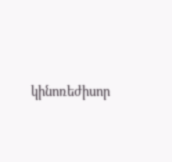կինոռեժիսոր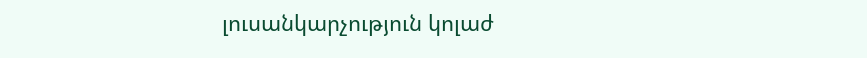լուսանկարչություն կոլաժ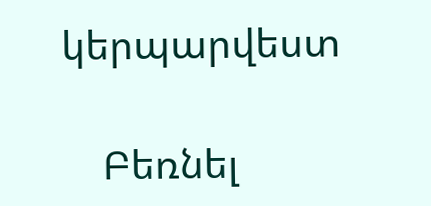կերպարվեստ

    Բեռնել